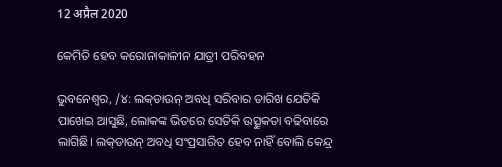12 अप्रैल 2020

କେମିତି ହେବ କରୋନାକାଳୀନ ଯାତ୍ରୀ ପରିବହନ

ଭୁବନେଶ୍ୱର, /୪: ଲକ୍‌ଡାଉନ୍‌ ଅବଧି ସରିବାର ତାରିଖ ଯେତିକି ପାଖେଇ ଆସୁଛି, ଲୋକଙ୍କ ଭିତରେ ସେତିକି ଉତ୍ସୁକତା ବଢିବାରେ ଲାଗିଛି। ଲକ୍‌ଡାଉନ୍‌ ଅବଧି ସଂପ୍ରସାରିତ ହେବ ନାହିଁ ବୋଲି କେନ୍ଦ୍ର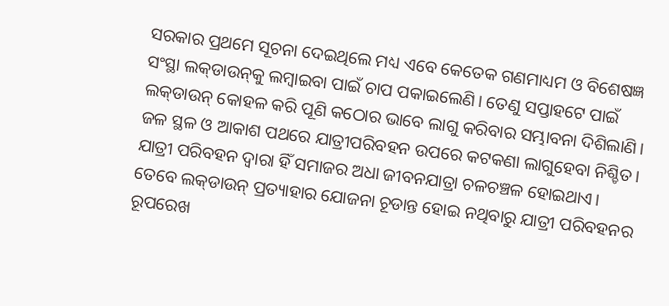ସରକାର ପ୍ରଥମେ ସୂଚନା ଦେଇଥିଲେ ମଧ୍ୟ ଏବେ କେତେକ ଗଣମାଧ୍ୟମ ଓ ବିଶେଷଜ୍ଞ ସଂସ୍ଥା ଲକ୍‌ଡାଉନ୍‌କୁ ଲମ୍ବାଇବା ପାଇଁ ଚାପ ପକାଇଲେଣି। ତେଣୁ ସପ୍ତାହଟେ ପାଇଁ ଲକ୍‌ଡାଉନ୍‌ କୋହଳ କରି ପୂଣି କଠୋର ଭାବେ ଲାଗୁ କରିବାର ସମ୍ଭାବନା ଦିଶିଲାଣି। ଜଳ ସ୍ଥଳ ଓ ଆକାଶ ପଥରେ ଯାତ୍ରୀପରିବହନ ଉପରେ କଟକଣା ଲାଗୁହେବା ନିଶ୍ଚିତ। ଯାତ୍ରୀ ପରିବହନ ଦ୍ୱାରା ହିଁ ସମାଜର ଅଧା ଜୀବନଯାତ୍ରା ଚଳଚଞ୍ଚଳ ହୋଇଥାଏ। ତେବେ ଲକ୍‌ଡାଉନ୍‌ ପ୍ରତ୍ୟାହାର ଯୋଜନା ଚୂଡାନ୍ତ ହୋଇ ନଥିବାରୁ ଯାତ୍ରୀ ପରିବହନର ରୂପରେଖ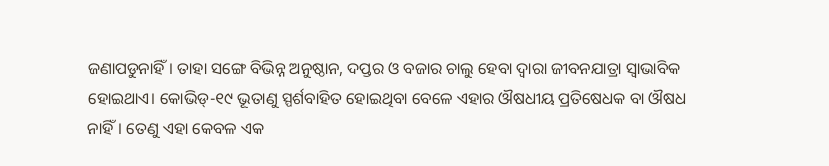ଜଣାପଡୁନାହିଁ। ତାହା ସଙ୍ଗେ ବିଭିନ୍ନ ଅନୁଷ୍ଠାନ, ଦପ୍ତର ଓ ବଜାର ଚାଲୁ ହେବା ଦ୍ୱାରା ଜୀବନଯାତ୍ରା ସ୍ୱାଭାବିକ ହୋଇଥାଏ। କୋଭିଡ୍‌-୧୯ ଭୂତାଣୁ ସ୍ପର୍ଶବାହିତ ହୋଇଥିବା ବେଳେ ଏହାର ଔଷଧୀୟ ପ୍ରତିଷେଧକ ବା ଔଷଧ ନାହିଁ। ତେଣୁ ଏହା କେବଳ ଏକ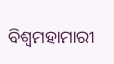ବିଶ୍ୱମହାମାରୀ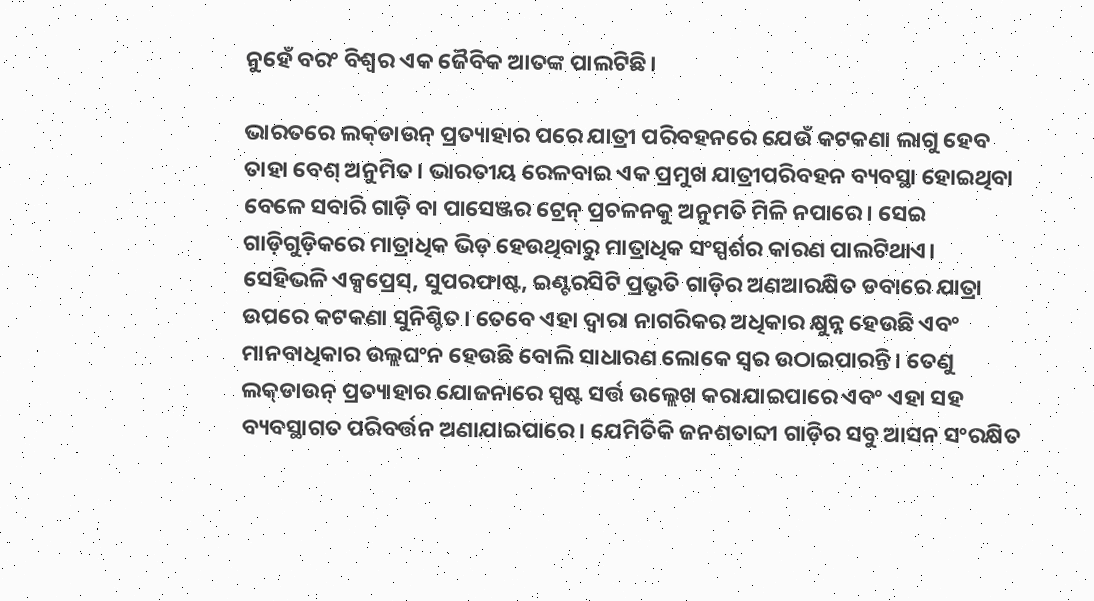ନୁହେଁ ବରଂ ବିଶ୍ୱର ଏକ ଜୈବିକ ଆତଙ୍କ ପାଲଟିଛି।

ଭାରତରେ ଲକ୍‌ଡାଉନ୍‌ ପ୍ରତ୍ୟାହାର ପରେ ଯାତ୍ରୀ ପରିବହନରେ ଯେଉଁ କଟକଣା ଲାଗୁ ହେବ ତାହା ବେଶ୍‌ ଅନୁମିତ। ଭାରତୀୟ ରେଳବାଇ ଏକ ପ୍ରମୁଖ ଯାତ୍ରୀପରିବହନ ବ୍ୟବସ୍ଥା ହୋଇଥିବା ବେଳେ ସବାରି ଗାଡ଼ି ବା ପାସେଞ୍ଜର ଟ୍ରେନ୍‌ ପ୍ରଚଳନକୁ ଅନୁମତି ମିଳି ନପାରେ। ସେଇ ଗାଡ଼ିଗୁଡ଼ିକରେ ମାତ୍ରାଧିକ ଭିଡ଼ ହେଉଥିବାରୁ ମାତ୍ରାଧିକ ସଂସ୍ପର୍ଶର କାରଣ ପାଲଟିଥାଏ। ସେହିଭଳି ଏକ୍ସପ୍ରେସ୍‌, ସୁପରଫାଷ୍ଟ, ଇଣ୍ଟରସିଟି ପ୍ରଭୃତି ଗାଡ଼ିର ଅଣଆରକ୍ଷିତ ଡବାରେ ଯାତ୍ରା ଉପରେ କଟକଣା ସୁନିଶ୍ଚିତ। ତେବେ ଏହା ଦ୍ୱାରା ନାଗରିକର ଅଧିକାର କ୍ଷୁନ୍ନ ହେଉଛି ଏବଂ ମାନବାଧିକାର ଉଲ୍ଲଘଂନ ହେଉଛି ବୋଲି ସାଧାରଣ ଲୋକେ ସ୍ୱର ଉଠାଇପାରନ୍ତି। ତେଣୁ ଲକ୍‌ଡାଉନ୍‌ ପ୍ରତ୍ୟାହାର ଯୋଜନାରେ ସ୍ପଷ୍ଟ ସର୍ତ୍ତ ଉଲ୍ଲେଖ କରାଯାଇପାରେ ଏବଂ ଏହା ସହ ବ୍ୟବସ୍ଥାଗତ ପରିବର୍ତ୍ତନ ଅଣାଯାଇପାରେ। ଯେମିତିକି ଜନଶତାବ୍ଦୀ ଗାଡ଼ିର ସବୁ ଆସନ ସଂରକ୍ଷିତ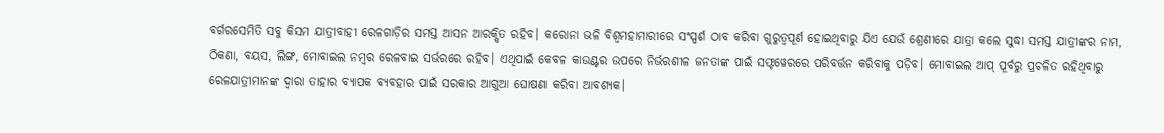ବର୍ଗରସେମିତି ସବୁ କିସମ ଯାତ୍ରୀବାହୀ ରେଳଗାଡ଼ିର ସମସ୍ତ ଆସନ ଆରକ୍ଷିତ ରହିବ। କରୋନା ଭଳି ବିଶ୍ୱମହାମାରୀରେ ସଂସ୍ପର୍ଶ ଠାବ କରିବା ଗୁରୁତ୍ୱପୂର୍ଣ ହୋଇଥିବାରୁ ଯିଏ ଯେଉଁ ଶ୍ରେଣୀରେ ଯାତ୍ରା କଲେ ସୁଦ୍ଧା ସମସ୍ତ ଯାତ୍ରୀଙ୍କର ନାମ, ଠିକଣା, ବୟସ, ଲିଙ୍ଗ, ମୋବାଇଲ ନମ୍ବର ରେଳବାଇ ସର୍ଭରରେ ରହିବ। ଏଥିପାଇଁ କେବଳ କାଉଣ୍ଟର ଉପରେ ନିର୍ଭରଶୀଳ ଜନତାଙ୍କ ପାଇଁ ସଫ୍ଟୱେରରେ ପରିବର୍ତ୍ତନ କରିବାକୁ ପଡ଼ିବ। ମୋବାଇଲ ଆପ୍‌ ପୂର୍ବରୁ ପ୍ରଚଳିତ ରହିଥିବାରୁ ରେଳଯାତ୍ରୀମାନଙ୍କ ଦ୍ୱାରା ତାହାର ବ୍ୟାପକ ବ୍ୟବହାର ପାଇଁ ସରକାର ଆଗୁଆ ଘୋଷଣା କରିବା ଆବଶ୍ୟକ।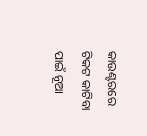କାଉଣ୍ଟରରେ ଟିକଟ କାଟିବା ପାଇଁ ନୂଆ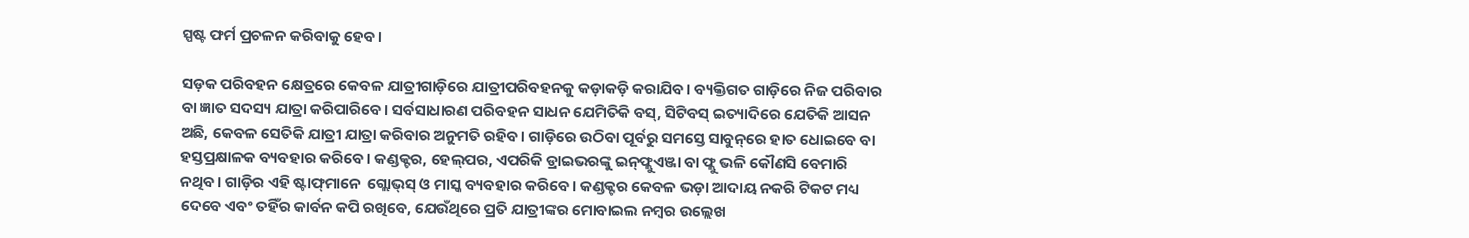ସ୍ପଷ୍ଟ ଫର୍ମ ପ୍ରଚଳନ କରିବାକୁ ହେବ।

ସଡ଼କ ପରିବହନ କ୍ଷେତ୍ରରେ କେବଳ ଯାତ୍ରୀଗାଡ଼ିରେ ଯାତ୍ରୀପରିବହନକୁ କଡ଼ାକଡ଼ି କରାଯିବ। ବ୍ୟକ୍ତିଗତ ଗାଡ଼ିରେ ନିଜ ପରିବାର ବା ଜ୍ଞାତ ସଦସ୍ୟ ଯାତ୍ରା କରିପାରିବେ। ସର୍ବସାଧାରଣ ପରିବହନ ସାଧନ ଯେମିତିକି ବସ୍‌, ସିଟିବସ୍‌ ଇତ୍ୟାଦିରେ ଯେତିକି ଆସନ ଅଛି, କେବଳ ସେତିକି ଯାତ୍ରୀ ଯାତ୍ରା କରିବାର ଅନୁମତି ରହିବ। ଗାଡ଼ିରେ ଉଠିବା ପୂର୍ବରୁ ସମସ୍ତେ ସାବୁନ୍‌ରେ ହାତ ଧୋଇବେ ବା ହସ୍ତପ୍ରକ୍ଷାଳକ ବ୍ୟବହାର କରିବେ। କଣ୍ଡକ୍ଟର, ହେଲ୍‌ପର, ଏପରିକି ଡ୍ରାଇଭରଙ୍କୁ ଇନ୍‌ଫ୍ଲୁଏଞ୍ଜା ବା ଫ୍ଲୁ ଭଳି କୌଣସି ବେମାରି ନଥିବ। ଗାଡ଼ିର ଏହି ଷ୍ଟାଫ୍‌ମାନେ  ଗ୍ଲୋଭ୍‌ସ୍‌ ଓ ମାସ୍କ ବ୍ୟବହାର କରିବେ। କଣ୍ଡକ୍ଟର କେବଳ ଭଡ଼ା ଆଦାୟ ନକରି ଟିକଟ ମଧ୍ୟ ଦେବେ ଏବଂ ତହିଁର କାର୍ବନ କପି ରଖିବେ, ଯେଉଁଥିରେ ପ୍ରତି ଯାତ୍ରୀଙ୍କର ମୋବାଇଲ ନମ୍ବର ଉଲ୍ଲେଖ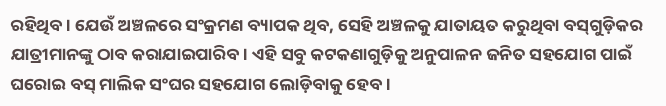ରହିଥିବ। ଯେଉଁ ଅଞ୍ଚଳରେ ସଂକ୍ରମଣ ବ୍ୟାପକ ଥିବ, ସେହି ଅଞ୍ଚଳକୁ ଯାତାୟତ କରୁଥିବା ବସ୍‌ଗୁଡ଼ିକର ଯାତ୍ରୀମାନଙ୍କୁ ଠାବ କରାଯାଇପାରିବ। ଏହି ସବୁ କଟକଣାଗୁଡ଼ିକୁ ଅନୁପାଳନ ଜନିତ ସହଯୋଗ ପାଇଁ ଘରୋଇ ବସ୍‌ ମାଲିକ ସଂଘର ସହଯୋଗ ଲୋଡ଼ିବାକୁ ହେବ।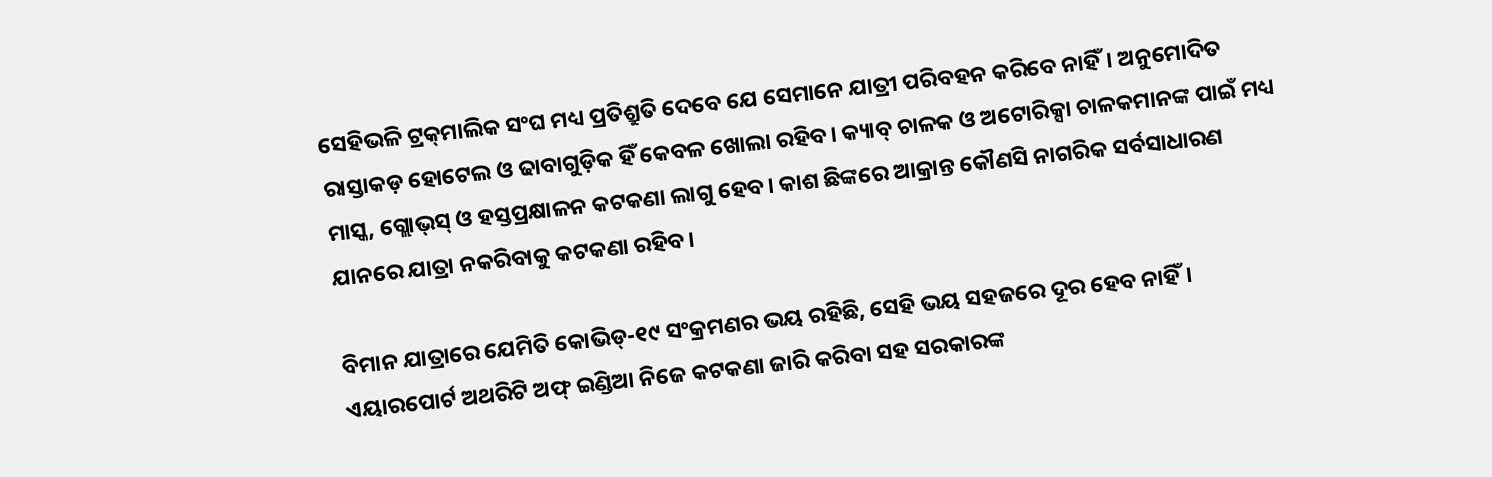ସେହିଭଳି ଟ୍ରକ୍‌ମାଲିକ ସଂଘ ମଧ୍ୟ ପ୍ରତିଶ୍ରୁତି ଦେବେ ଯେ ସେମାନେ ଯାତ୍ରୀ ପରିବହନ କରିବେ ନାହିଁ। ଅନୁମୋଦିତ ରାସ୍ତାକଡ଼ ହୋଟେଲ ଓ ଢାବାଗୁଡ଼ିକ ହିଁ କେବଳ ଖୋଲା ରହିବ। କ୍ୟାବ୍‌ ଚାଳକ ଓ ଅଟୋରିକ୍ସା ଚାଳକମାନଙ୍କ ପାଇଁ ମଧ୍ୟ ମାସ୍କ, ଗ୍ଲୋଭ୍‌ସ୍‌ ଓ ହସ୍ତପ୍ରକ୍ଷାଳନ କଟକଣା ଲାଗୁ ହେବ। କାଶ ଛିଙ୍କରେ ଆକ୍ରାନ୍ତ କୌଣସି ନାଗରିକ ସର୍ବସାଧାରଣ ଯାନରେ ଯାତ୍ରା ନକରିବାକୁ କଟକଣା ରହିବ।

ବିମାନ ଯାତ୍ରାରେ ଯେମିତି କୋଭିଡ୍‌-୧୯ ସଂକ୍ରମଣର ଭୟ ରହିଛି, ସେହି ଭୟ ସହଜରେ ଦୂର ହେବ ନାହିଁ। ଏୟାରପୋର୍ଟ ଅଥରିଟି ଅଫ୍‌ ଇଣ୍ଡିଆ ନିଜେ କଟକଣା ଜାରି କରିବା ସହ ସରକାରଙ୍କ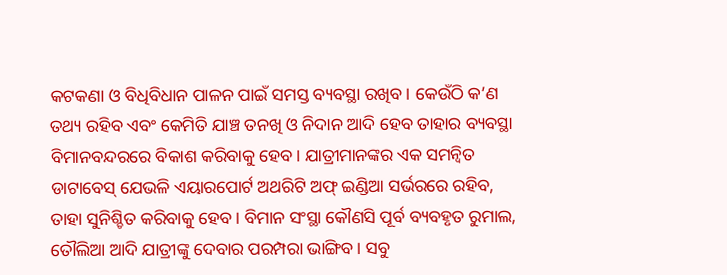କଟକଣା ଓ ବିଧିବିଧାନ ପାଳନ ପାଇଁ ସମସ୍ତ ବ୍ୟବସ୍ଥା ରଖିବ। କେଉଁଠି କ’ଣ ତଥ୍ୟ ରହିବ ଏବଂ କେମିତି ଯାଞ୍ଚ ତନଖି ଓ ନିଦାନ ଆଦି ହେବ ତାହାର ବ୍ୟବସ୍ଥା ବିମାନବନ୍ଦରରେ ବିକାଶ କରିବାକୁ ହେବ। ଯାତ୍ରୀମାନଙ୍କର ଏକ ସମନ୍ୱିତ ଡାଟାବେସ୍‌ ଯେଭଳି ଏୟାରପୋର୍ଟ ଅଥରିଟି ଅଫ୍‌ ଇଣ୍ଡିଆ ସର୍ଭରରେ ରହିବ, ତାହା ସୁନିଶ୍ଚିତ କରିବାକୁ ହେବ। ବିମାନ ସଂସ୍ଥା କୌଣସି ପୂର୍ବ ବ୍ୟବହୃତ ରୁମାଲ, ତୌଲିଆ ଆଦି ଯାତ୍ରୀଙ୍କୁ ଦେବାର ପରମ୍ପରା ଭାଙ୍ଗିବ। ସବୁ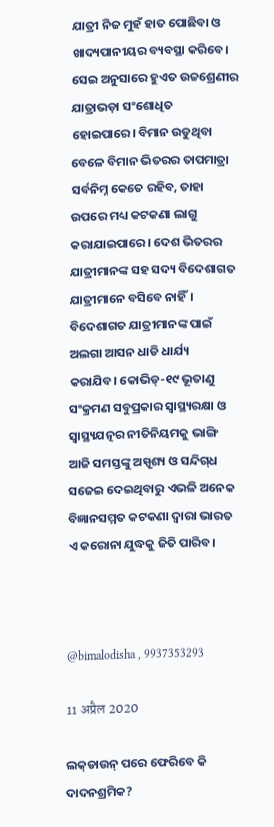ଯାତ୍ରୀ ନିଜ ମୁହଁ ହାତ ପୋଛିବା ଓ ଖାଦ୍ୟପାନୀୟର ବ୍ୟବସ୍ଥା କରିବେ। ସେଇ ଅନୁସାରେ ହୁଏତ ଉଚ୍ଚଶ୍ରେଣୀର ଯାତ୍ରାଭଡ଼ା ସଂଶୋଧିତ ହୋଇପାରେ। ବିମାନ ଉଡୁଥିବା ବେଳେ ବିମାନ ଭିତରର ତାପମାତ୍ରା ସର୍ବନିମ୍ନ କେତେ ରହିବ, ତାହା ଉପରେ ମଧ୍ୟ କଟକଣା ଲାଗୁ କରାଯାଇପାରେ। ଦେଶ ଭିତରର ଯାତ୍ରୀମାନଙ୍କ ସହ ସଦ୍ୟ ବିଦେଶାଗତ ଯାତ୍ରୀମାନେ ବସିବେ ନାହିଁ। ବିଦେଶାଗତ ଯାତ୍ରୀମାନଙ୍କ ପାଇଁ ଅଲଗା ଆସନ ଧାଡି ଧାର୍ଯ୍ୟ କରାଯିବ। କୋଭିଡ୍‌-୧୯ ଭୂତାଣୁ ସଂକ୍ରମଣ ସବୁପ୍ରକାର ସ୍ୱାସ୍ଥ୍ୟରକ୍ଷା ଓ ସ୍ୱାସ୍ଥ୍ୟଯତ୍ନର ନୀତିନିୟମକୁ ଭାଙ୍ଗି ଆଜି ସମସ୍ତଙ୍କୁ ଅସ୍ପୃଶ୍ୟ ଓ ସନ୍ଦିଗ୍‌ଧ ସଜେଇ ଦେଇଥିବାରୁ ଏଭଳି ଅନେକ ବିଜ୍ଞାନସମ୍ମତ କଟକଣା ଦ୍ୱାରା ଭାରତ ଏ କରୋନା ଯୁଦ୍ଧକୁ ଜିତି ପାରିବ।



@bimalodisha , 9937353293

11 अप्रैल 2020

ଲକ୍‌ଡାଉନ୍‌ ପରେ ଫେରିବେ କି ଦାଦନଶ୍ରମିକ?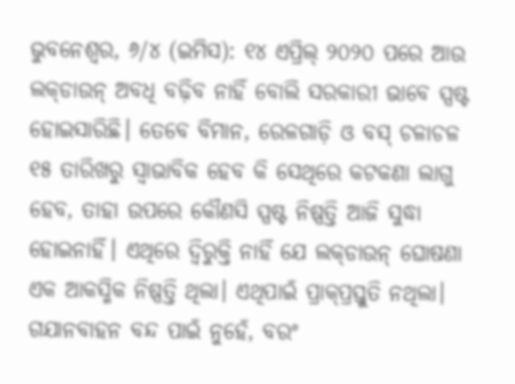ଭୁବନେଶ୍ୱର, ୬/୪ (ଇମିସ): ୧୪ ଏପ୍ରିଲ୍‌ ୨୦୨୦ ପରେ ଆଉ ଲକ୍‌ଡାଉନ୍‌ ଅବଧି ବଢ଼ିବ ନାହିଁ ବୋଲି ସରକାରୀ ଭାବେ ସ୍ପଷ୍ଟ ହୋଇସାରିଛି। ତେବେ ବିମାନ, ରେଳଗାଡ଼ି ଓ ବସ୍‌ ଚଳାଚଳ ୧୫ ତାରିଖରୁ ସ୍ୱାଭାବିକ ହେବ କି ସେଥିରେ କଟକଣା ଲାଗୁ ହେବ, ତାହା ଉପରେ କୌଣସି ସ୍ପଷ୍ଟ ନିଷ୍ପତ୍ତି ଆଜି ସୁଦ୍ଧା ହୋଇନାହିଁ। ଏଥିରେ ଦ୍ୱିରୁକ୍ତି ନାହିଁ ଯେ ଲକ୍‌ଡାଉନ୍‌ ଘୋଷଣା ଏକ ଆକସ୍ମିକ ନିଷ୍ପତ୍ତି ଥିଲା। ଏଥିପାଇଁ ପ୍ରାକ୍‌ପ୍ରସ୍ତୁତି ନଥିଲା। ଗଯାନବାହନ ବନ୍ଦ ପାଇଁ ନୁହେଁ, ବରଂ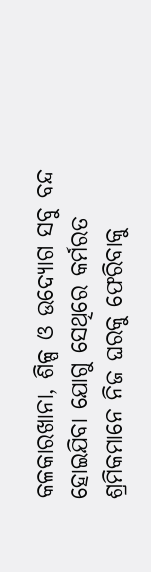କଳକାରଖାନା, ଶିଳ୍ପ ଓ ଉଦ୍ୟୋଗ ସବୁ ବନ୍ଦ ହୋଇଯିବା ଯୋଗୁ ସେଥିରେ କର୍ମରତ ଶ୍ରମିକମାନେ ନିଜ ଘରକୁ ଫେରିବାକୁ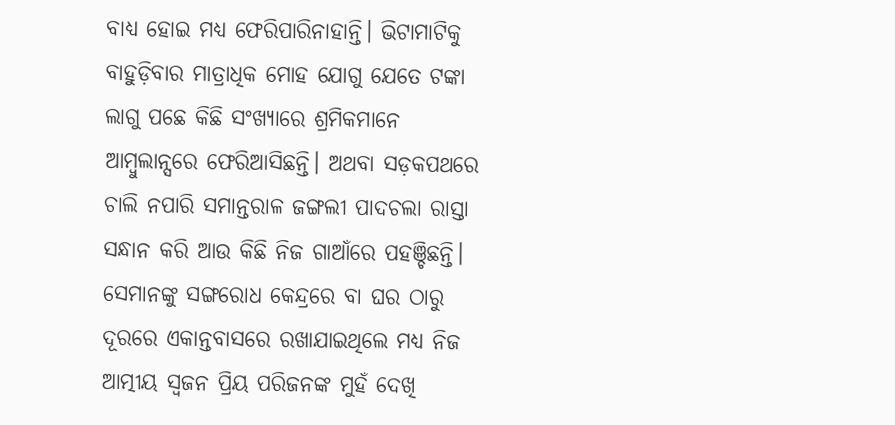ବାଧ୍ୟ ହୋଇ ମଧ୍ୟ ଫେରିପାରିନାହାନ୍ତି। ଭିଟାମାଟିକୁ ବାହୁଡ଼ିବାର ମାତ୍ରାଧିକ ମୋହ ଯୋଗୁ ଯେତେ ଟଙ୍କା ଲାଗୁ ପଛେ କିଛି ସଂଖ୍ୟାରେ ଶ୍ରମିକମାନେ ଆମ୍ବୁଲାନ୍ସରେ ଫେରିଆସିଛନ୍ତି। ଅଥବା ସଡ଼କପଥରେ ଚାଲି ନପାରି ସମାନ୍ତରାଳ ଜଙ୍ଗଲୀ ପାଦଚଲା ରାସ୍ତା ସନ୍ଧାନ କରି ଆଉ କିଛି ନିଜ ଗାଆଁରେ ପହଞ୍ଚିଛନ୍ତି। ସେମାନଙ୍କୁ ସଙ୍ଗରୋଧ କେନ୍ଦ୍ରରେ ବା ଘର ଠାରୁ ଦୂରରେ ଏକାନ୍ତବାସରେ ରଖାଯାଇଥିଲେ ମଧ୍ୟ ନିଜ ଆତ୍ମୀୟ ସ୍ୱଜନ ପ୍ରିୟ ପରିଜନଙ୍କ ମୁହଁ ଦେଖି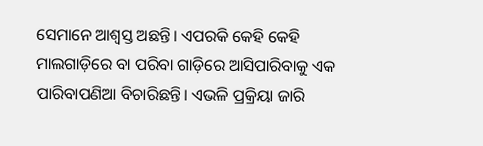ସେମାନେ ଆଶ୍ୱସ୍ତ ଅଛନ୍ତି। ଏପରକି କେହି କେହି ମାଲଗାଡ଼ିରେ ବା ପରିବା ଗାଡ଼ିରେ ଆସିପାରିବାକୁ ଏକ ପାରିବାପଣିଆ ବିଚାରିଛନ୍ତି। ଏଭଳି ପ୍ରକ୍ରିୟା ଜାରି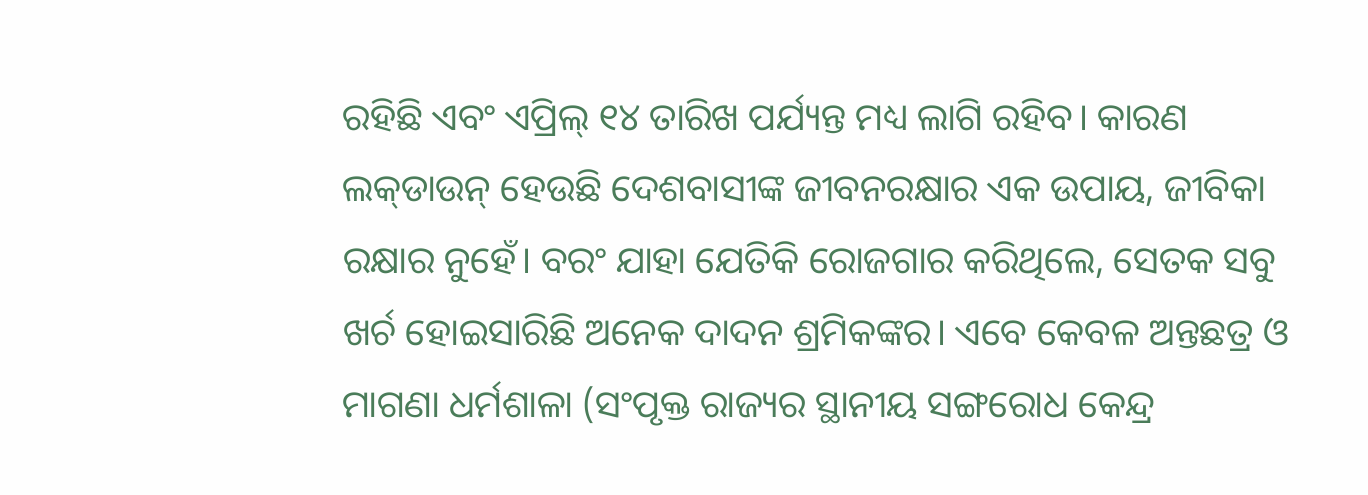ରହିଛି ଏବଂ ଏପ୍ରିଲ୍‌ ୧୪ ତାରିଖ ପର୍ଯ୍ୟନ୍ତ ମଧ୍ୟ ଲାଗି ରହିବ। କାରଣ ଲକ୍‌ଡାଉନ୍‌ ହେଉଛି ଦେଶବାସୀଙ୍କ ଜୀବନରକ୍ଷାର ଏକ ଉପାୟ, ଜୀବିକା ରକ୍ଷାର ନୁହେଁ। ବରଂ ଯାହା ଯେତିକି ରୋଜଗାର କରିଥିଲେ, ସେତକ ସବୁ ଖର୍ଚ ହୋଇସାରିଛି ଅନେକ ଦାଦନ ଶ୍ରମିକଙ୍କର। ଏବେ କେବଳ ଅନ୍ତଛତ୍ର ଓ ମାଗଣା ଧର୍ମଶାଳା (ସଂପୃକ୍ତ ରାଜ୍ୟର ସ୍ଥାନୀୟ ସଙ୍ଗରୋଧ କେନ୍ଦ୍ର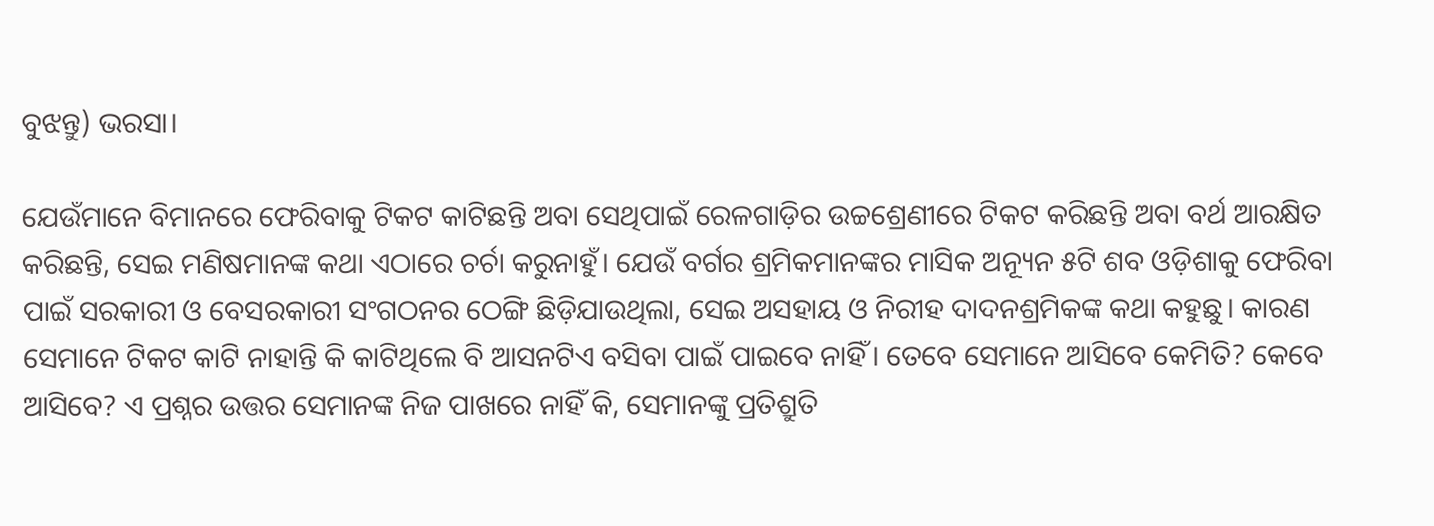ବୁଝନ୍ତୁ) ଭରସା।

ଯେଉଁମାନେ ବିମାନରେ ଫେରିବାକୁ ଟିକଟ କାଟିଛନ୍ତି ଅବା ସେଥିପାଇଁ ରେଳଗାଡ଼ିର ଉଚ୍ଚଶ୍ରେଣୀରେ ଟିକଟ କରିଛନ୍ତି ଅବା ବର୍ଥ ଆରକ୍ଷିତ କରିଛନ୍ତି, ସେଇ ମଣିଷମାନଙ୍କ କଥା ଏଠାରେ ଚର୍ଚା କରୁନାହୁଁ। ଯେଉଁ ବର୍ଗର ଶ୍ରମିକମାନଙ୍କର ମାସିକ ଅନ୍ୟୂନ ୫ଟି ଶବ ଓଡ଼ିଶାକୁ ଫେରିବା ପାଇଁ ସରକାରୀ ଓ ବେସରକାରୀ ସଂଗଠନର ଠେଙ୍ଗି ଛିଡ଼ିଯାଉଥିଲା, ସେଇ ଅସହାୟ ଓ ନିରୀହ ଦାଦନଶ୍ରମିକଙ୍କ କଥା କହୁଛୁ। କାରଣ ସେମାନେ ଟିକଟ କାଟି ନାହାନ୍ତି କି କାଟିଥିଲେ ବି ଆସନଟିଏ ବସିବା ପାଇଁ ପାଇବେ ନାହିଁ। ତେବେ ସେମାନେ ଆସିବେ କେମିତି? କେବେ ଆସିବେ? ଏ ପ୍ରଶ୍ନର ଉତ୍ତର ସେମାନଙ୍କ ନିଜ ପାଖରେ ନାହିଁ କି, ସେମାନଙ୍କୁ ପ୍ରତିଶ୍ରୁତି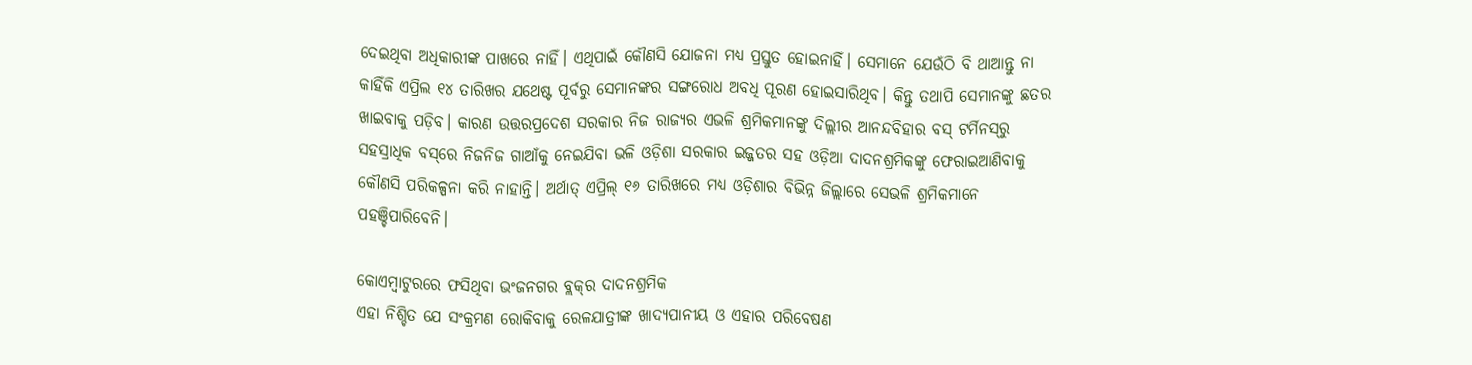ଦେଇଥିବା ଅଧିକାରୀଙ୍କ ପାଖରେ ନାହିଁ। ଏଥିପାଇଁ କୌଣସି ଯୋଜନା ମଧ୍ୟ ପ୍ରସ୍ତୁତ ହୋଇନାହିଁ। ସେମାନେ ଯେଉଁଠି ବି ଥାଆନ୍ତୁ ନା କାହିଁକି ଏପ୍ରିଲ ୧୪ ତାରିଖର ଯଥେଷ୍ଟ ପୂର୍ବରୁ ସେମାନଙ୍କର ସଙ୍ଗରୋଧ ଅବଧି ପୂରଣ ହୋଇସାରିଥିବ। କିନ୍ତୁ ତଥାପି ସେମାନଙ୍କୁ ଛତର ଖାଇବାକୁ ପଡ଼ିବ। କାରଣ ଉତ୍ତରପ୍ରଦେଶ ସରକାର ନିଜ ରାଜ୍ୟର ଏଭଳି ଶ୍ରମିକମାନଙ୍କୁ ଦିଲ୍ଲୀର ଆନନ୍ଦବିହାର ବସ୍‌ ଟର୍ମିନସ୍‌ରୁ ସହସ୍ରାଧିକ ବସ୍‌ରେ ନିଜନିଜ ଗାଆଁକୁ ନେଇଯିବା ଭଳି ଓଡ଼ିଶା ସରକାର ଇଜ୍ଜତର ସହ ଓଡ଼ିଆ ଦାଦନଶ୍ରମିକଙ୍କୁ ଫେରାଇଆଣିବାକୁ କୌଣସି ପରିକଳ୍ପନା କରି ନାହାନ୍ତି। ଅର୍ଥାତ୍‌ ଏପ୍ରିଲ୍‌ ୧୬ ତାରିଖରେ ମଧ୍ୟ ଓଡ଼ିଶାର ବିଭିନ୍ନ ଜିଲ୍ଲାରେ ସେଭଳି ଶ୍ରମିକମାନେ ପହଞ୍ଚିପାରିବେନି।

କୋଏମ୍ବାଟୁରରେ ଫସିଥିବା ଭଂଜନଗର ବ୍ଲକ୍‌ର ଦାଦନଶ୍ରମିକ
ଏହା ନିଶ୍ଚିତ ଯେ ସଂକ୍ରମଣ ରୋକିବାକୁ ରେଳଯାତ୍ରୀଙ୍କ ଖାଦ୍ୟପାନୀୟ ଓ ଏହାର ପରିବେଷଣ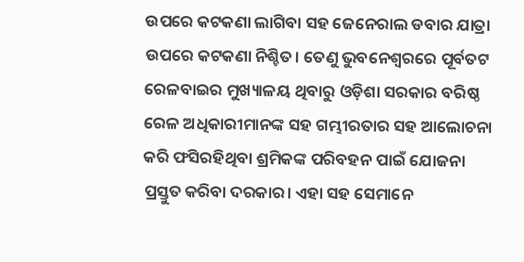ଉପରେ କଟକଣା ଲାଗିବା ସହ ଜେନେରାଲ ଡବାର ଯାତ୍ରା ଉପରେ କଟକଣା ନିଶ୍ଚିତ। ତେଣୁ ଭୁବନେଶ୍ୱରରେ ପୂର୍ବତଟ ରେଳବାଇର ମୁଖ୍ୟାଳୟ ଥିବାରୁ ଓଡ଼ିଶା ସରକାର ବରିଷ୍ଠ ରେଳ ଅଧିକାରୀମାନଙ୍କ ସହ ଗମ୍ଭୀରତାର ସହ ଆଲୋଚନା କରି ଫସିରହିଥିବା ଶ୍ରମିକଙ୍କ ପରିବହନ ପାଇଁ ଯୋଜନା ପ୍ରସ୍ତୁତ କରିବା ଦରକାର। ଏହା ସହ ସେମାନେ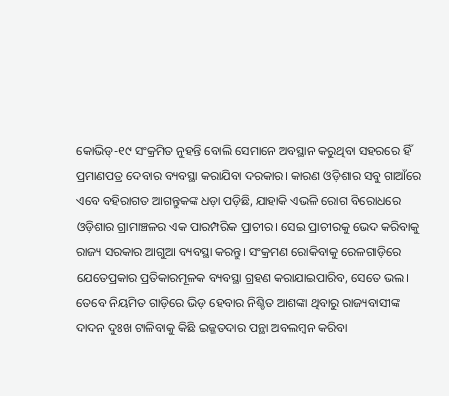କୋଭିଡ୍‌-୧୯ ସଂକ୍ରମିତ ନୁହନ୍ତି ବୋଲି ସେମାନେ ଅବସ୍ଥାନ କରୁଥିବା ସହରରେ ହିଁ ପ୍ରମାଣପତ୍ର ଦେବାର ବ୍ୟବସ୍ଥା କରାଯିବା ଦରକାର। କାରଣ ଓଡ଼ିଶାର ସବୁ ଗାଆଁରେ ଏବେ ବହିରାଗତ ଆଗନ୍ତୁକଙ୍କ ଧଡ଼ା ପଡ଼ିଛି, ଯାହାକି ଏଭଳି ରୋଗ ବିରୋଧରେ ଓଡ଼ିଶାର ଗ୍ରାମାଞ୍ଚଳର ଏକ ପାରମ୍ପରିକ ପ୍ରାଚୀର। ସେଇ ପ୍ରାଚୀରକୁ ଭେଦ କରିବାକୁ ରାଜ୍ୟ ସରକାର ଆଗୁଆ ବ୍ୟବସ୍ଥା କରନ୍ତୁ। ସଂକ୍ରମଣ ରୋକିବାକୁ ରେଳଗାଡ଼ିରେ ଯେତେପ୍ରକାର ପ୍ରତିକାରମୂଳକ ବ୍ୟବସ୍ଥା ଗ୍ରହଣ କରାଯାଇପାରିବ, ସେତେ ଭଲ। ତେବେ ନିୟମିତ ଗାଡ଼ିରେ ଭିଡ଼ ହେବାର ନିଶ୍ଚିତ ଆଶଙ୍କା ଥିବାରୁ ରାଜ୍ୟବାସୀଙ୍କ ଦାଦନ ଦୁଃଖ ଟାଳିବାକୁ କିଛି ଇଜ୍ଜତଦାର ପନ୍ଥା ଅବଲମ୍ବନ କରିବା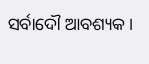ସର୍ବାଦୌ ଆବଶ୍ୟକ।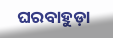ଘରବାହୁଡ଼ା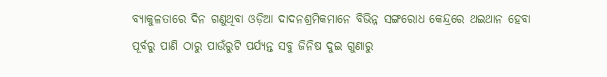ବ୍ୟାକୁଳତାରେ ଦିନ ଗଣୁଥିବା ଓଡ଼ିଆ ଦାଦନଶ୍ରମିକମାନେ ବିଭିନ୍ନ ସଙ୍ଗରୋଧ କେନ୍ଦ୍ରରେ ଥଇଥାନ ହେବା ପୂର୍ବରୁ ପାଣି ଠାରୁ ପାଉଁରୁଟି ପର୍ଯ୍ୟନ୍ତ ସବୁ ଜିନିଷ ଦୁଇ ଗୁଣାରୁ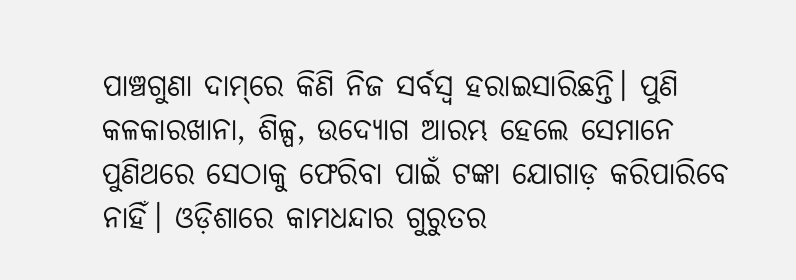ପାଞ୍ଚଗୁଣା ଦାମ୍‌ରେ କିଣି ନିଜ ସର୍ବସ୍ୱ ହରାଇସାରିଛନ୍ତି। ପୁଣି କଳକାରଖାନା, ଶିଳ୍ପ, ଉଦ୍ୟୋଗ ଆରମ୍ଭ ହେଲେ ସେମାନେ ପୁଣିଥରେ ସେଠାକୁ ଫେରିବା ପାଇଁ ଟଙ୍କା ଯୋଗାଡ଼ କରିପାରିବେ ନାହିଁ। ଓଡ଼ିଶାରେ କାମଧନ୍ଦାର ଗୁରୁତର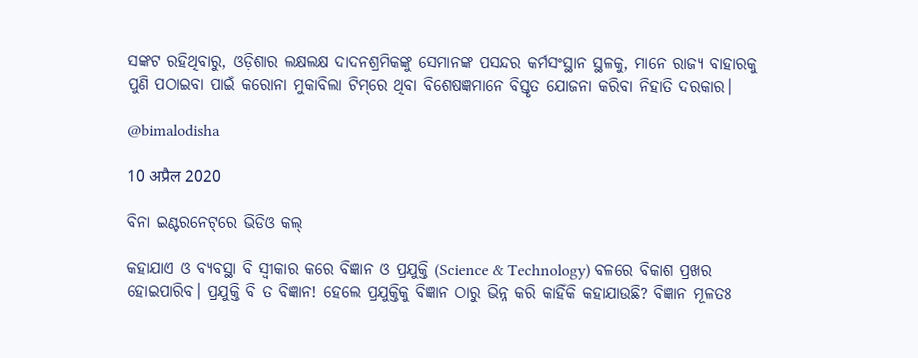ସଙ୍କଟ ରହିଥିବାରୁ, ଓଡ଼ିଶାର ଲକ୍ଷଲକ୍ଷ ଦାଦନଶ୍ରମିକଙ୍କୁ ସେମାନଙ୍କ ପସନ୍ଦର କର୍ମସଂସ୍ଥାନ ସ୍ଥଳକୁ, ମାନେ ରାଜ୍ୟ ବାହାରକୁ ପୁଣି ପଠାଇବା ପାଇଁ କରୋନା ମୁକାବିଲା ଟିମ୍‌ରେ ଥିବା ବିଶେଷଜ୍ଞମାନେ ବିସ୍ତୃତ ଯୋଜନା କରିବା ନିହାତି ଦରକାର।

@bimalodisha

10 अप्रैल 2020

ବିନା ଇଣ୍ଟରନେଟ୍‌ରେ ଭିଡିଓ କଲ୍‌

କହାଯାଏ ଓ ବ୍ୟବସ୍ଥା ବି ସ୍ୱୀକାର କରେ ବିଜ୍ଞାନ ଓ ପ୍ରଯୁକ୍ତି (Science & Technology) ବଳରେ ବିକାଶ ପ୍ରଖର ହୋଇପାରିବ। ପ୍ରଯୁକ୍ତି ବି ତ ବିଜ୍ଞାନ! ହେଲେ ପ୍ରଯୁକ୍ତିକୁ ବିଜ୍ଞାନ ଠାରୁ ଭିନ୍ନ କରି କାହିଁକି କହାଯାଉଛି? ବିଜ୍ଞାନ ମୂଳତଃ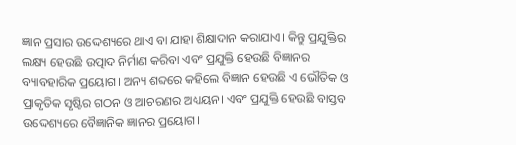ଜ୍ଞାନ ପ୍ରସାର ଉଦ୍ଦେଶ୍ୟରେ ଥାଏ ବା ଯାହା ଶିକ୍ଷାଦାନ କରାଯାଏ। କିନ୍ତୁ ପ୍ରଯୁକ୍ତିର ଲକ୍ଷ୍ୟ ହେଉଛି ଉତ୍ପାଦ ନିର୍ମାଣ କରିବା ଏବଂ ପ୍ରଯୁକ୍ତି ହେଉଛି ବିଜ୍ଞାନର ବ୍ୟାବହାରିକ ପ୍ରୟୋଗ। ଅନ୍ୟ ଶବ୍ଦରେ କହିଲେ ବିଜ୍ଞାନ ହେଉଛି ଏ ଭୌତିକ ଓ ପ୍ରାକୃତିକ ସୃଷ୍ଟିର ଗଠନ ଓ ଆଚରଣର ଅଧ୍ୟୟନ। ଏବଂ ପ୍ରଯୁକ୍ତି ହେଉଛି ବାସ୍ତବ ଉଦ୍ଦେଶ୍ୟରେ ବୈଜ୍ଞାନିକ ଜ୍ଞାନର ପ୍ରୟୋଗ।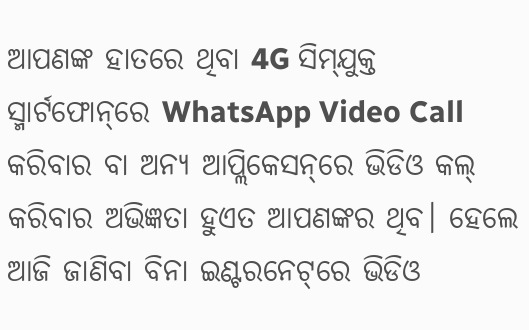ଆପଣଙ୍କ ହାତରେ ଥିବା 4G ସିମ୍‌ଯୁକ୍ତ ସ୍ମାର୍ଟଫୋନ୍‌ରେ WhatsApp Video Call କରିବାର ବା ଅନ୍ୟ ଆପ୍ଲିକେସନ୍‌ରେ ଭିଡିଓ କଲ୍‌ କରିବାର ଅଭିଜ୍ଞତା ହୁଏତ ଆପଣଙ୍କର ଥିବ। ହେଲେ ଆଜି ଜାଣିବା ବିନା ଇଣ୍ଟରନେଟ୍‌ରେ ଭିଡିଓ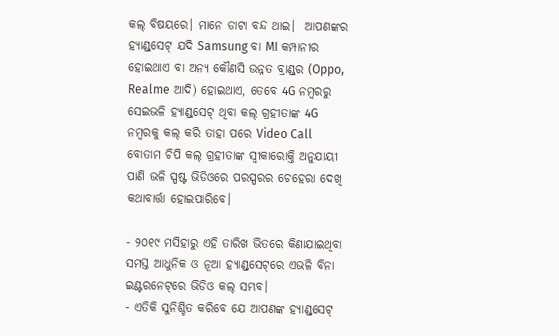କଲ୍‌ ବିଷୟରେ। ମାନେ ଡାଟା ବନ୍ଦ ଥାଇ।  ଆପଣଙ୍କର ହ୍ୟାଣ୍ଡ୍‌ସେଟ୍‌ ଯଦି Samsung ବା MI କମ୍ପାନୀର ହୋଇଥାଏ ବା ଅନ୍ୟ କୌଣସି ଉନ୍ନତ ବ୍ରାଣ୍ଡ୍‌ର (Oppo, Realme ଆଦି) ହୋଇଥାଏ, ତେବେ 4G ନମ୍ବରରୁ ସେଇଭଳି ହ୍ୟାଣ୍ଡ୍‌ସେଟ୍‌ ଥିବା କଲ୍‌ ଗ୍ରହୀତାଙ୍କ 4G ନମ୍ବରକୁ କଲ୍‌ କରି ତାହା ପରେ Video Call ବୋତାମ ଚିପି କଲ୍‌ ଗ୍ରହୀତାଙ୍କ ସ୍ୱୀକାରୋକ୍ତି ଅନୁଯାୟୀ ପାଣି ଭଳି ସ୍ପଷ୍ଟ ଭିଡିଓରେ ପରସ୍ପରର ଚେହେରା ଦେଖି କଥାବାର୍ତ୍ତା ହୋଇପାରିବେ।

- ୨୦୧୯ ମସିହାରୁ ଏହି ତାରିଖ ଭିତରେ କିଣାଯାଇଥିବା ସମସ୍ତ ଆଧୁନିକ ଓ ନୂଆ ହ୍ୟାଣ୍ଡ୍‌ସେଟ୍‌ରେ ଏଭଳି ବିନା ଇଣ୍ଟରନେଟ୍‌ରେ ଭିଡିଓ କଲ୍‌ ସମ୍ଭବ।
- ଏତିକି ସୁନିଶ୍ଚିତ କରିବେ ଯେ ଆପଣଙ୍କ ହ୍ୟାଣ୍ଡ୍‌ସେଟ୍‌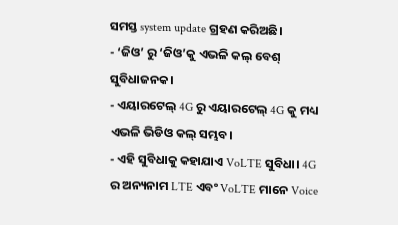ସମସ୍ତ system update ଗ୍ରହଣ କରିଅଛି।
- ‘ଜିଓ’ ରୁ ‘ଜିଓ’କୁ ଏଭଳି କଲ୍‌ ବେଶ୍‌ ସୁବିଧାଜନକ।
- ଏୟାରଟେଲ୍‌ 4G ରୁ ଏୟାରଟେଲ୍‌ 4G କୁ ମଧ୍ୟ ଏଭଳି ଭିଡିଓ କଲ୍‌ ସମ୍ଭବ।
- ଏହି ସୁବିଧାକୁ କହାଯାଏ VoLTE ସୁବିଧା। 4G ର ଅନ୍ୟନାମ LTE ଏବଂ VoLTE ମାନେ Voice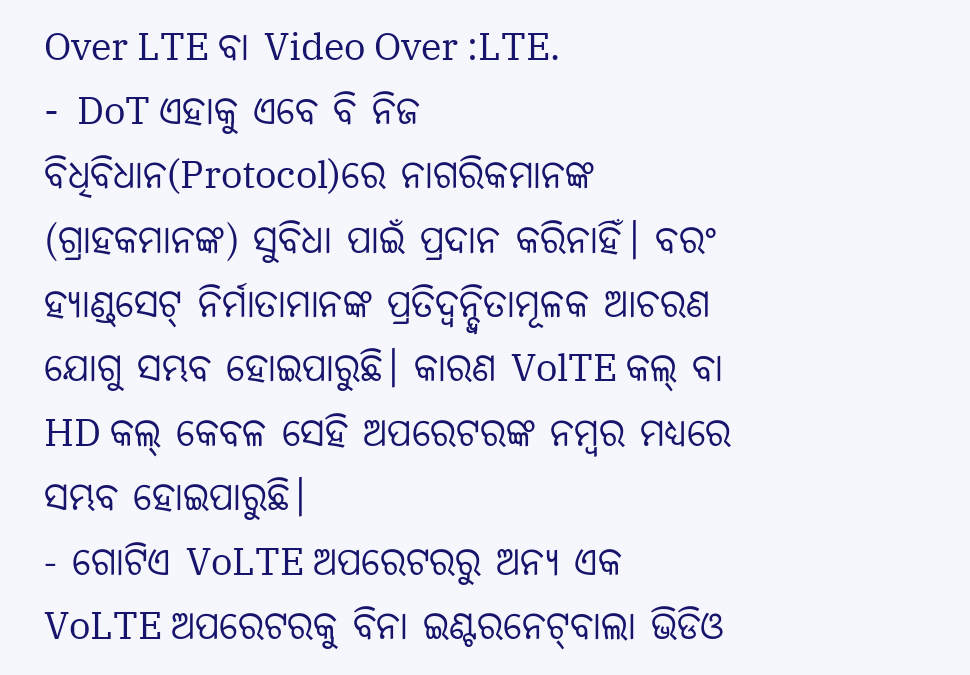Over LTE ବା Video Over :LTE.
-  DoT ଏହାକୁ ଏବେ ବି ନିଜ ବିଧିବିଧାନ(Protocol)ରେ ନାଗରିକମାନଙ୍କ (ଗ୍ରାହକମାନଙ୍କ) ସୁବିଧା ପାଇଁ ପ୍ରଦାନ କରିନାହିଁ। ବରଂ ହ୍ୟାଣ୍ଡ୍‌ସେଟ୍‌ ନିର୍ମାତାମାନଙ୍କ ପ୍ରତିଦ୍ୱନ୍ଦ୍ୱିତାମୂଳକ ଆଚରଣ ଯୋଗୁ ସମ୍ଭବ ହୋଇପାରୁଛି। କାରଣ VolTE କଲ୍‌ ବା HD କଲ୍‌ କେବଳ ସେହି ଅପରେଟରଙ୍କ ନମ୍ବର ମଧ୍ୟରେ ସମ୍ଭବ ହୋଇପାରୁଛି।
- ଗୋଟିଏ VoLTE ଅପରେଟରରୁ ଅନ୍ୟ ଏକ VoLTE ଅପରେଟରକୁ ବିନା ଇଣ୍ଟରନେଟ୍‌ବାଲା ଭିଡିଓ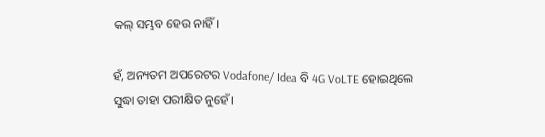କଲ୍‌ ସମ୍ଭବ ହେଉ ନାହିଁ।

ହଁ, ଅନ୍ୟତମ ଅପରେଟର Vodafone/ Idea ବି 4G VoLTE ହୋଇଥିଲେ ସୁଦ୍ଧା ତାହା ପରୀକ୍ଷିତ ନୁହେଁ।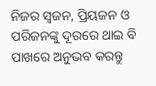ନିଜର ସ୍ୱଜନ, ପ୍ରିୟଜନ ଓ ପରିଜନଙ୍କୁ ଦୂରରେ ଥାଇ ବି ପାଖରେ ଅନୁଭବ କରନ୍ତୁ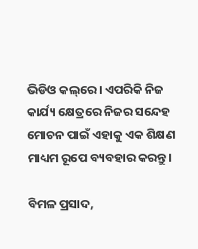ଭିଡିଓ କଲ୍‌ରେ। ଏପରିକି ନିଜ କାର୍ଯ୍ୟ କ୍ଷେତ୍ରରେ ନିଜର ସନ୍ଦେହ ମୋଚନ ପାଇଁ ଏହାକୁ ଏକ ଶିକ୍ଷଣ ମାଧ୍ୟମ ରୂପେ ବ୍ୟବହାର କରନ୍ତୁ।

ବିମଳ ପ୍ରସାଦ,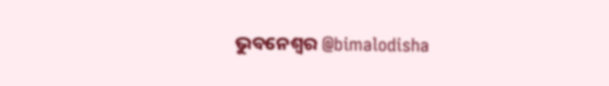ଭୁବନେଶ୍ୱର @bimalodisha